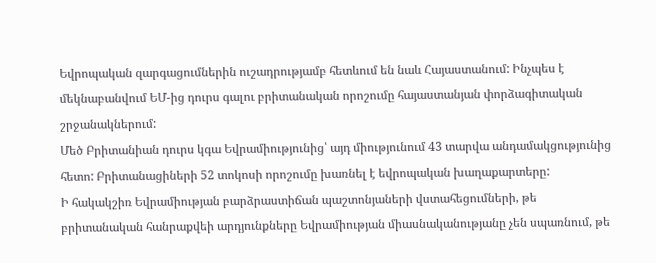Եվրոպական զարգացումներին ուշադրությամբ հետևում են նաև Հայաստանում: Ինչպես է մեկնաբանվում ԵՄ-ից դուրս գալու բրիտանական որոշումը հայաստանյան փորձագիտական շրջանակներում:
Մեծ Բրիտանիան դուրս կգա Եվրամիությունից՝ այդ միությունում 43 տարվա անդամակցությունից հետո: Բրիտանացիների 52 տոկոսի որոշումը խառնել է եվրոպական խաղաքարտերը:
Ի հակակշիռ Եվրամիության բարձրաստիճան պաշտոնյաների վստահեցումների, թե բրիտանական հանրաքվեի արդյունքները Եվրամիության միասնականությանը չեն սպառնում, թե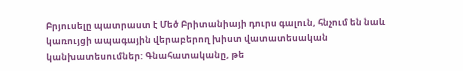Բրյուսելը պատրաստ է Մեծ Բրիտանիայի դուրս գալուն, հնչում են նաև կառույցի ապագային վերաբերող խիստ վատատեսական կանխատեսումներ: Գնահատականը, թե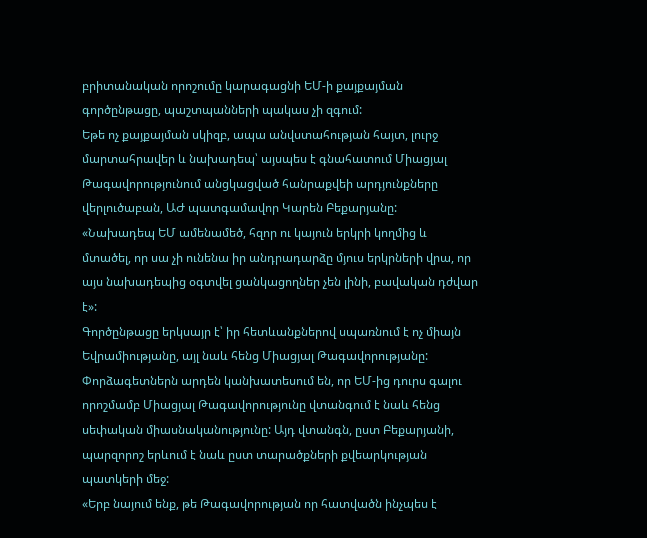բրիտանական որոշումը կարագացնի ԵՄ-ի քայքայման գործընթացը, պաշտպանների պակաս չի զգում:
Եթե ոչ քայքայման սկիզբ, ապա անվստահության հայտ, լուրջ մարտահրավեր և նախադեպ՝ այսպես է գնահատում Միացյալ Թագավորությունում անցկացված հանրաքվեի արդյունքները վերլուծաբան, ԱԺ պատգամավոր Կարեն Բեքարյանը:
«Նախադեպ ԵՄ ամենամեծ, հզոր ու կայուն երկրի կողմից և մտածել, որ սա չի ունենա իր անդրադարձը մյուս երկրների վրա, որ այս նախադեպից օգտվել ցանկացողներ չեն լինի, բավական դժվար է»:
Գործընթացը երկսայր է՝ իր հետևանքներով սպառնում է ոչ միայն Եվրամիությանը, այլ նաև հենց Միացյալ Թագավորությանը: Փորձագետներն արդեն կանխատեսում են, որ ԵՄ-ից դուրս գալու որոշմամբ Միացյալ Թագավորությունը վտանգում է նաև հենց սեփական միասնականությունը: Այդ վտանգն, ըստ Բեքարյանի, պարզորոշ երևում է նաև ըստ տարածքների քվեարկության պատկերի մեջ:
«Երբ նայում ենք, թե Թագավորության որ հատվածն ինչպես է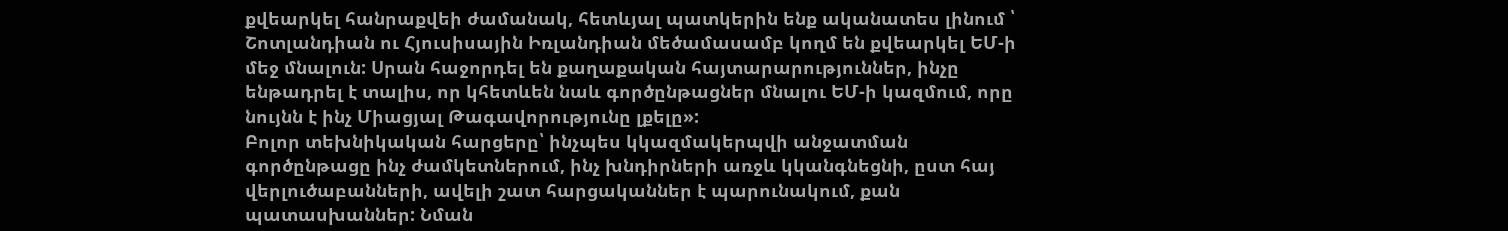քվեարկել հանրաքվեի ժամանակ, հետևյալ պատկերին ենք ականատես լինում ՝ Շոտլանդիան ու Հյուսիսային Իռլանդիան մեծամասամբ կողմ են քվեարկել ԵՄ-ի մեջ մնալուն: Սրան հաջորդել են քաղաքական հայտարարություններ, ինչը ենթադրել է տալիս, որ կհետևեն նաև գործընթացներ մնալու ԵՄ-ի կազմում, որը նույնն է ինչ Միացյալ Թագավորությունը լքելը»:
Բոլոր տեխնիկական հարցերը՝ ինչպես կկազմակերպվի անջատման գործընթացը ինչ ժամկետներում, ինչ խնդիրների առջև կկանգնեցնի, ըստ հայ վերլուծաբանների, ավելի շատ հարցականներ է պարունակում, քան պատասխաններ: Նման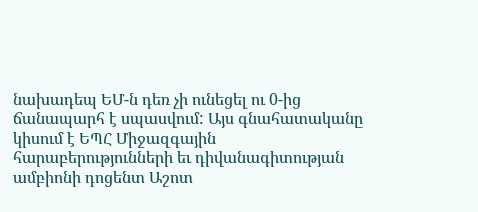նախադեպ ԵՄ-ն դեռ չի ունեցել ու 0-ից ճանապարհ է սպասվում: Այս գնահատականը կիսում է ԵՊՀ Միջազգային հարաբերությունների եւ դիվանագիտության ամբիոնի դոցենտ Աշոտ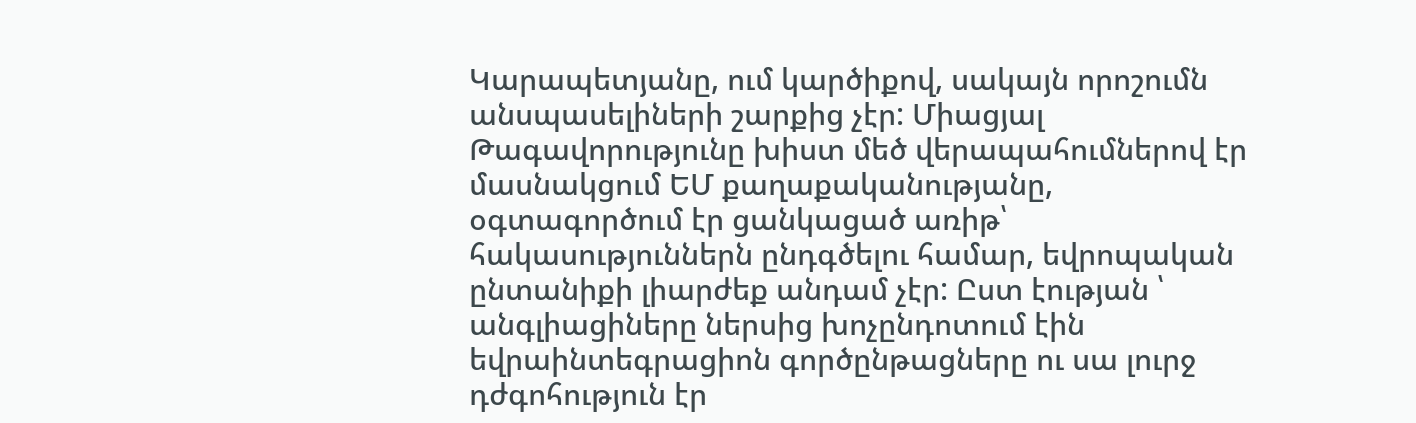Կարապետյանը, ում կարծիքով, սակայն որոշումն անսպասելիների շարքից չէր: Միացյալ Թագավորությունը խիստ մեծ վերապահումներով էր մասնակցում ԵՄ քաղաքականությանը, օգտագործում էր ցանկացած առիթ՝ հակասություններն ընդգծելու համար, եվրոպական ընտանիքի լիարժեք անդամ չէր: Ըստ էության ՝ անգլիացիները ներսից խոչընդոտում էին եվրաինտեգրացիոն գործընթացները ու սա լուրջ դժգոհություն էր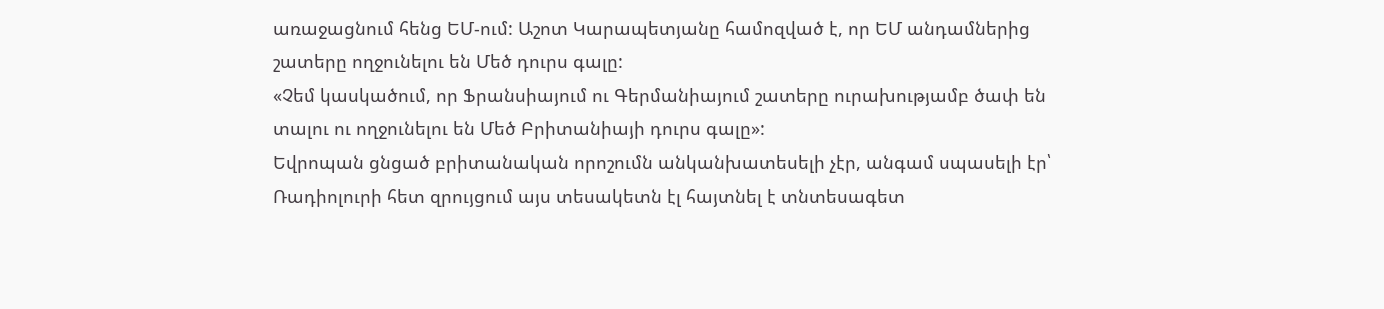առաջացնում հենց ԵՄ-ում: Աշոտ Կարապետյանը համոզված է, որ ԵՄ անդամներից շատերը ողջունելու են Մեծ դուրս գալը:
«Չեմ կասկածում, որ Ֆրանսիայում ու Գերմանիայում շատերը ուրախությամբ ծափ են տալու ու ողջունելու են Մեծ Բրիտանիայի դուրս գալը»:
Եվրոպան ցնցած բրիտանական որոշումն անկանխատեսելի չէր, անգամ սպասելի էր՝ Ռադիոլուրի հետ զրույցում այս տեսակետն էլ հայտնել է տնտեսագետ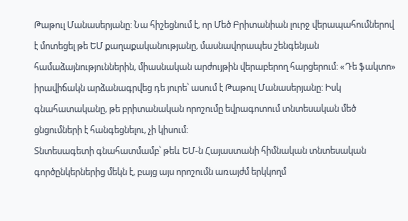Թաթուլ Մանասերյանը: Նա հիշեցնում է, որ Մեծ Բրիտանիան լուրջ վերապահումներով է մոտեցել թե ԵՄ քաղաքականությանը, մասնավորապես շենգենյան համաձայնություններին, միասնական արժույթին վերաբերող հարցերում: «Դե ֆակտո» իրավիճակն արձանագրվեց դե յուրե՝ ասում է Թաթուլ Մանասերյանը: Իսկ գնահատականը, թե բրիտանական որոշումը եվրագոտում տնտեսական մեծ ցնցումների է հանգեցնելու, չի կիսում:
Տնտեսագետի գնահատմամբ՝ թեև ԵՄ-ն Հայաստանի հիմնական տնտեսական գործընկերներից մեկն է, բայց այս որոշումն առայժմ երկկողմ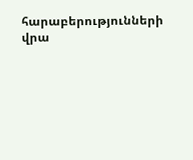հարաբերությունների վրա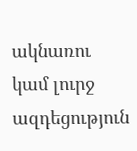ակնառու կամ լուրջ ազդեցություն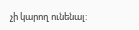չի կարող ունենալ: